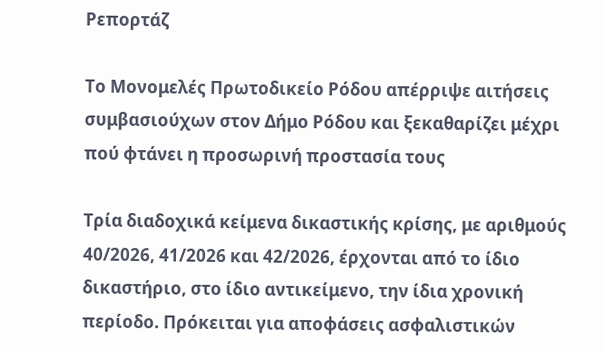Ρεπορτάζ

Το Μονομελές Πρωτοδικείο Ρόδου απέρριψε αιτήσεις συμβασιούχων στον Δήμο Ρόδου και ξεκαθαρίζει μέχρι πού φτάνει η προσωρινή προστασία τους

Τρία διαδοχικά κείμενα δικαστικής κρίσης, με αριθμούς 40/2026, 41/2026 και 42/2026, έρχονται από το ίδιο δικαστήριο, στο ίδιο αντικείμενο, την ίδια χρονική περίοδο. Πρόκειται για αποφάσεις ασφαλιστικών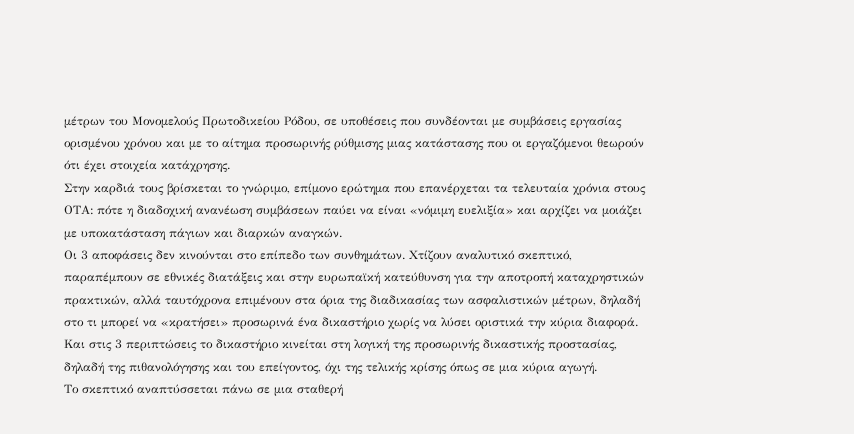μέτρων του Μονομελούς Πρωτοδικείου Ρόδου, σε υποθέσεις που συνδέονται με συμβάσεις εργασίας ορισμένου χρόνου και με το αίτημα προσωρινής ρύθμισης μιας κατάστασης που οι εργαζόμενοι θεωρούν ότι έχει στοιχεία κατάχρησης.
Στην καρδιά τους βρίσκεται το γνώριμο, επίμονο ερώτημα που επανέρχεται τα τελευταία χρόνια στους ΟΤΑ: πότε η διαδοχική ανανέωση συμβάσεων παύει να είναι «νόμιμη ευελιξία» και αρχίζει να μοιάζει με υποκατάσταση πάγιων και διαρκών αναγκών.
Οι 3 αποφάσεις δεν κινούνται στο επίπεδο των συνθημάτων. Χτίζουν αναλυτικό σκεπτικό, παραπέμπουν σε εθνικές διατάξεις και στην ευρωπαϊκή κατεύθυνση για την αποτροπή καταχρηστικών πρακτικών, αλλά ταυτόχρονα επιμένουν στα όρια της διαδικασίας των ασφαλιστικών μέτρων, δηλαδή στο τι μπορεί να «κρατήσει» προσωρινά ένα δικαστήριο χωρίς να λύσει οριστικά την κύρια διαφορά.
Και στις 3 περιπτώσεις το δικαστήριο κινείται στη λογική της προσωρινής δικαστικής προστασίας, δηλαδή της πιθανολόγησης και του επείγοντος, όχι της τελικής κρίσης όπως σε μια κύρια αγωγή.
Το σκεπτικό αναπτύσσεται πάνω σε μια σταθερή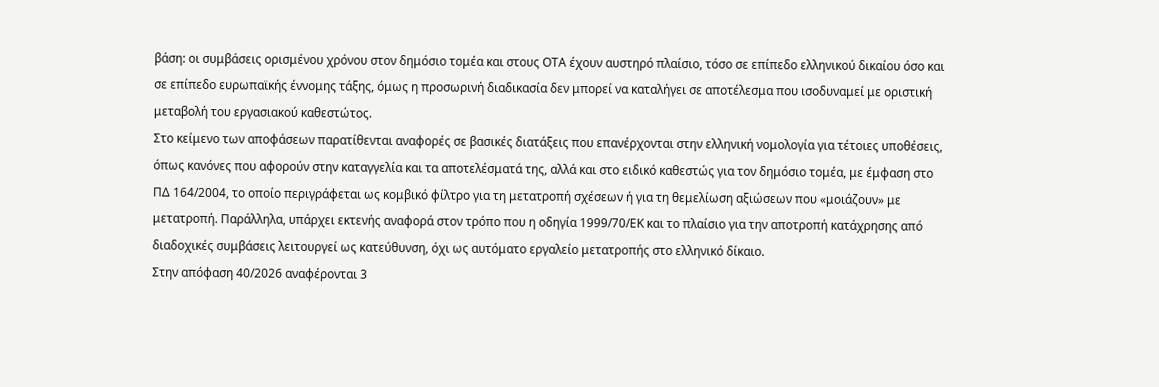βάση: οι συμβάσεις ορισμένου χρόνου στον δημόσιο τομέα και στους ΟΤΑ έχουν αυστηρό πλαίσιο, τόσο σε επίπεδο ελληνικού δικαίου όσο και σε επίπεδο ευρωπαϊκής έννομης τάξης, όμως η προσωρινή διαδικασία δεν μπορεί να καταλήγει σε αποτέλεσμα που ισοδυναμεί με οριστική μεταβολή του εργασιακού καθεστώτος.
Στο κείμενο των αποφάσεων παρατίθενται αναφορές σε βασικές διατάξεις που επανέρχονται στην ελληνική νομολογία για τέτοιες υποθέσεις, όπως κανόνες που αφορούν στην καταγγελία και τα αποτελέσματά της, αλλά και στο ειδικό καθεστώς για τον δημόσιο τομέα, με έμφαση στο ΠΔ 164/2004, το οποίο περιγράφεται ως κομβικό φίλτρο για τη μετατροπή σχέσεων ή για τη θεμελίωση αξιώσεων που «μοιάζουν» με μετατροπή. Παράλληλα, υπάρχει εκτενής αναφορά στον τρόπο που η οδηγία 1999/70/ΕΚ και το πλαίσιο για την αποτροπή κατάχρησης από διαδοχικές συμβάσεις λειτουργεί ως κατεύθυνση, όχι ως αυτόματο εργαλείο μετατροπής στο ελληνικό δίκαιο.
Στην απόφαση 40/2026 αναφέρονται 3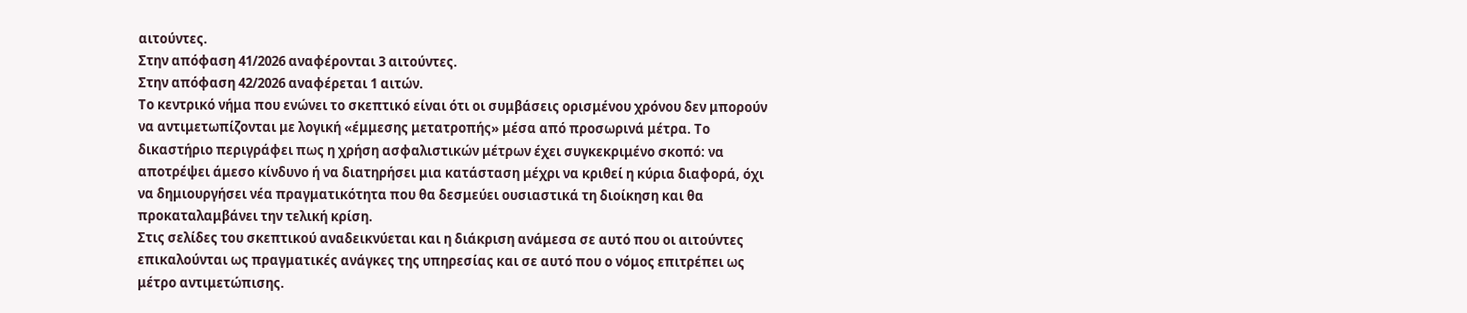αιτούντες.
Στην απόφαση 41/2026 αναφέρονται 3 αιτούντες.
Στην απόφαση 42/2026 αναφέρεται 1 αιτών.
Το κεντρικό νήμα που ενώνει το σκεπτικό είναι ότι οι συμβάσεις ορισμένου χρόνου δεν μπορούν να αντιμετωπίζονται με λογική «έμμεσης μετατροπής» μέσα από προσωρινά μέτρα. Το δικαστήριο περιγράφει πως η χρήση ασφαλιστικών μέτρων έχει συγκεκριμένο σκοπό: να αποτρέψει άμεσο κίνδυνο ή να διατηρήσει μια κατάσταση μέχρι να κριθεί η κύρια διαφορά, όχι να δημιουργήσει νέα πραγματικότητα που θα δεσμεύει ουσιαστικά τη διοίκηση και θα προκαταλαμβάνει την τελική κρίση.
Στις σελίδες του σκεπτικού αναδεικνύεται και η διάκριση ανάμεσα σε αυτό που οι αιτούντες επικαλούνται ως πραγματικές ανάγκες της υπηρεσίας και σε αυτό που ο νόμος επιτρέπει ως μέτρο αντιμετώπισης.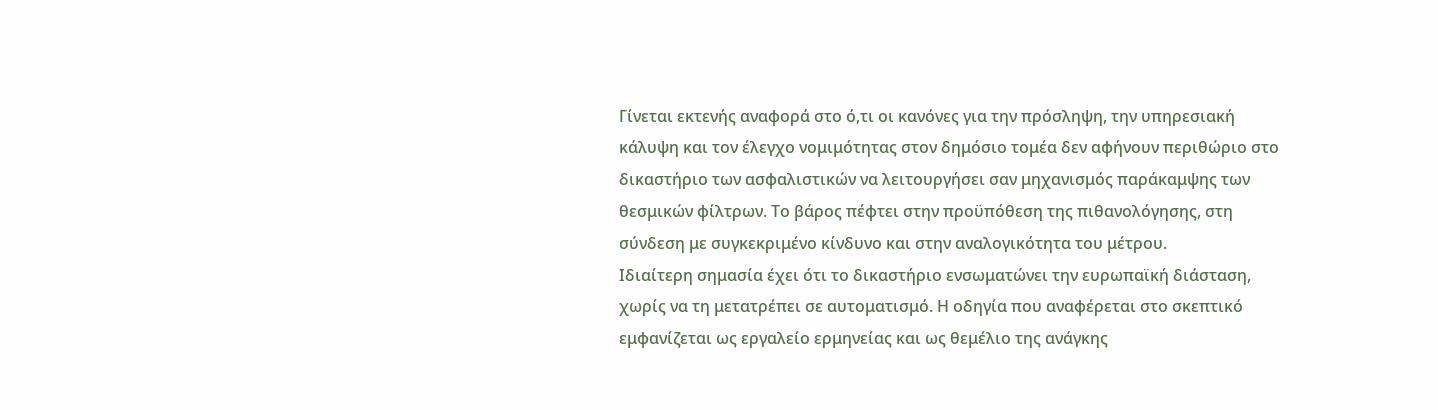Γίνεται εκτενής αναφορά στο ό,τι οι κανόνες για την πρόσληψη, την υπηρεσιακή κάλυψη και τον έλεγχο νομιμότητας στον δημόσιο τομέα δεν αφήνουν περιθώριο στο δικαστήριο των ασφαλιστικών να λειτουργήσει σαν μηχανισμός παράκαμψης των θεσμικών φίλτρων. Το βάρος πέφτει στην προϋπόθεση της πιθανολόγησης, στη σύνδεση με συγκεκριμένο κίνδυνο και στην αναλογικότητα του μέτρου.
Ιδιαίτερη σημασία έχει ότι το δικαστήριο ενσωματώνει την ευρωπαϊκή διάσταση, χωρίς να τη μετατρέπει σε αυτοματισμό. Η οδηγία που αναφέρεται στο σκεπτικό εμφανίζεται ως εργαλείο ερμηνείας και ως θεμέλιο της ανάγκης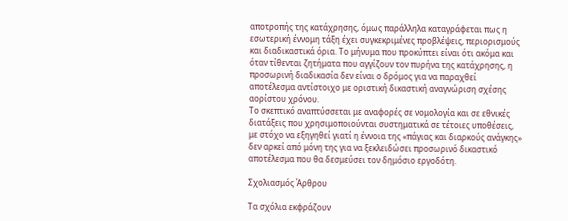αποτροπής της κατάχρησης, όμως παράλληλα καταγράφεται πως η εσωτερική έννομη τάξη έχει συγκεκριμένες προβλέψεις, περιορισμούς και διαδικαστικά όρια. Το μήνυμα που προκύπτει είναι ότι ακόμα και όταν τίθενται ζητήματα που αγγίζουν τον πυρήνα της κατάχρησης, η προσωρινή διαδικασία δεν είναι ο δρόμος για να παραχθεί αποτέλεσμα αντίστοιχο με οριστική δικαστική αναγνώριση σχέσης αορίστου χρόνου.
Το σκεπτικό αναπτύσσεται με αναφορές σε νομολογία και σε εθνικές διατάξεις που χρησιμοποιούνται συστηματικά σε τέτοιες υποθέσεις, με στόχο να εξηγηθεί γιατί η έννοια της «πάγιας και διαρκούς ανάγκης» δεν αρκεί από μόνη της για να ξεκλειδώσει προσωρινό δικαστικό αποτέλεσμα που θα δεσμεύσει τον δημόσιο εργοδότη.

Σχολιασμός Άρθρου

Τα σχόλια εκφράζουν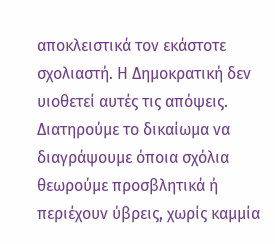αποκλειστικά τον εκάστοτε σχολιαστή. Η Δημοκρατική δεν υιοθετεί αυτές τις απόψεις. Διατηρούμε το δικαίωμα να διαγράψουμε όποια σχόλια θεωρούμε προσβλητικά ή περιέχουν ύβρεις, χωρίς καμμία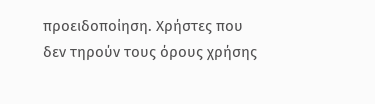προειδοποίηση. Χρήστες που δεν τηρούν τους όρους χρήσης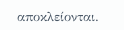αποκλείονται.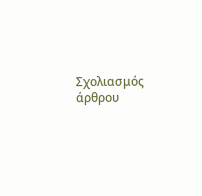Σχολιασμός άρθρου